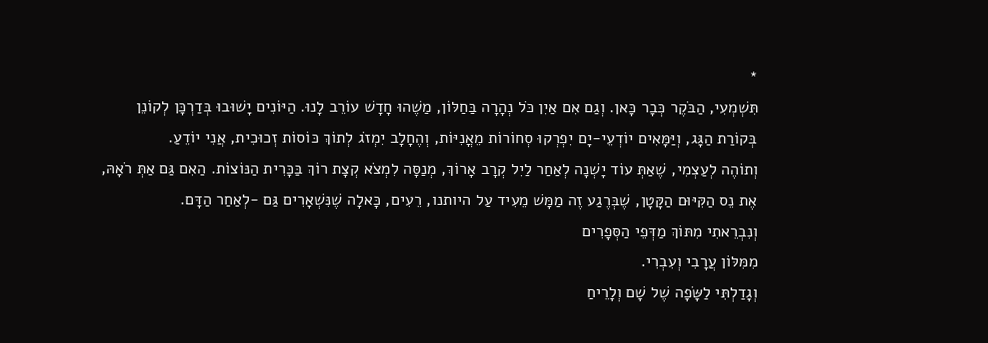*
תִּשְׁמְעִי, הַבֹּקֶר כְּבָר כָּאן. וְגַם אִם אַיִן כֹּל נְהָרָה בַּחַלּוֹן, מַשֶׁהוּ חָדָשׁ עוֹרֵב לָנוּ. הַיּוֹנִים יָשׁוּבוּ בְּדַרְכָּן לְקוׂנֵן בְּקוֹרַת הַגָּג, וְיַּמָּאִים יוֹדְעֵי-יָם יִפְרְקוּ סְחוֹרוֹת מֵאֳנִיּוֹת, וְהֶחָלָב יִמְזֹג לְתוֹךְ כּוֹסוֹת זְכוּכִית, אֲנִי יוֹדֵעַ.
וְתוֹהֶה לְעַצְמִי, שֶׁאַתְּ עוֹד יָשְׁנָה לְאַחַר לַיִל קְרָב אָרוֹךְ, מְנַסָּה לִמְצֹא קְצָת רוֹךְ בַּכָּרִית הַנּוֹצוֹת. הַאִם גַּם אַתְּ רֹאָהּ, אֶת נֵס הַקִּיּוּם הַקָּטָן, שֶׁבְּרֶגַע זֶה מַמָּשׁ מֵעִיד עַל היותנו, רֵעִים, כָּאלָה שֶׁנִּשְׁאָרִים גַּם -לְאַחַר הַדָּם.
וְנִבְרֵאתִי מִתּוֹךְ מַדְּפֵי הַסְּפָרִים
מִמִּלּוֹן עֲרָבִי וְעִבְרִי.
וְגָדַלְתִּי לַשָּׂפָה שֶׁל שָׁם וְלָרֵיחַ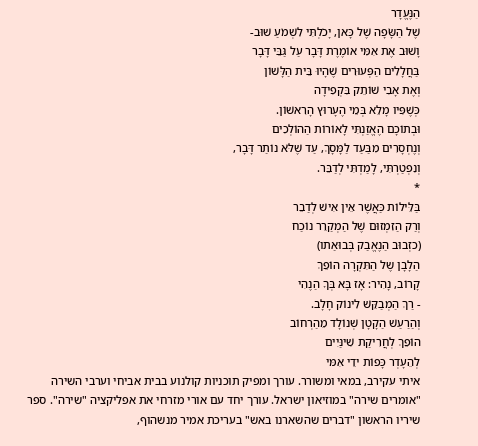הַנֶּעֱדָר
שֶׁל הַשָּׂפָה שֶׁל כָּאן, יָכֹלְתִּי לִשְׁמֹעַ שׁוּב-
וָשׁוּב אֶת אִמִּי אוֹמֶרֶת דָּבָר עַל גַּבֵּי דָּבָר
בַּחֲלָלִים הַפְּעוּרִים שֶׁהָיוּ בֵּית הַלָּשׁוֹן
וְאֶת אָבִי שׁוֹתֵק בִּקְפִידָה
כְּשֶׁפִּיו מָלֵא בְּמֵי הֶעָרוּץ הָרִאשׁוֹן.
וּבְתוֹכָם הֶאֱזַנְתִּי לָאוֹרוֹת הַהוֹלְכִים
וְנֶחְסָרִים מִבַּעַד לַמָּסָךְ, עַד שֶׁלֹּא נוֹתַר דָּבָר,
וְנִפְטַרְתִּי, לָמַדְתִּי לְדַבֵּר.
*
בַּלֵּילוֹת כַּאֲשֶׁר אֵין אִישׁ לְדַבֵר
וְרַק הַזִמְזוּם שֶׁל הַמְקַרֵר נוֹכַח
(כזְבוּב הַנֶאֱבַק בְּבוּאַתו)
הַלָבָן שֶל הַתִּקְרָה הוֹפֵךְ
קָרוׂב, נָהִיר: אָז בָּא בְּךָ הַנֶהִי
- רַךְ הַמְבַקֵּשׁ לִינוֹק חָלָב.
וְהַרַעַשׁ הַקָטָן שְׁנוֹלָד מֵהַרְחוֹב
הוֹפֵךְ לְחֲרִיקַת שִׁינַּיִים
לְהֵעָדְר כָּפוֹת ידֵי אִמּי
איתי עקירב, במאי ומשורר. עורך ומפיק תוכניות קולנוע בבית אביחי וערבי השירה "אומרים שירה" במוזיאון ישראל. עורך יחד עם אורי מזרחי את אפליקציה "שירה". ספר שיריו הראשון "דברים שהשארנו באש" בעריכת אמיר מנשהוף,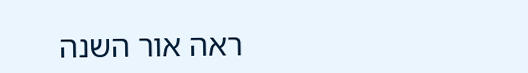ראה אור השנה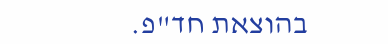בהוצאת חד"פ.